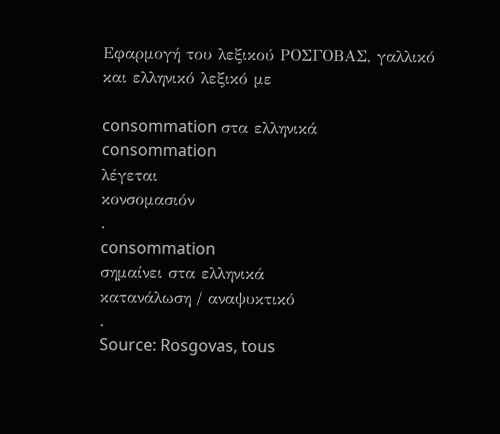Εφαρμογή του λεξικού ΡΟΣΓΟΒΑΣ, γαλλικό και ελληνικό λεξικό με

consommation στα ελληνικά
consommation
λέγεται
κονσομασιόν
.
consommation
σημαίνει στα ελληνικά
κατανάλωση / αναψυκτικό
.
Source: Rosgovas, tous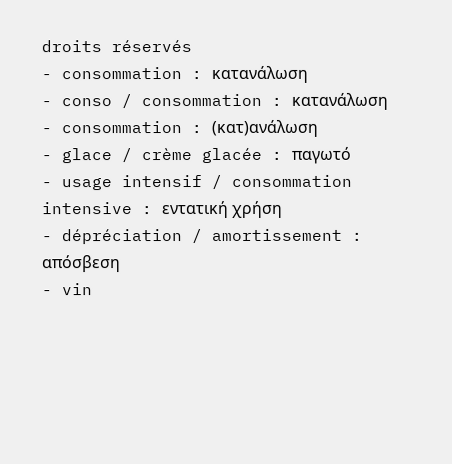droits réservés
- consommation : κατανάλωση
- conso / consommation : κατανάλωση
- consommation : (κατ)ανάλωση
- glace / crème glacée : παγωτό
- usage intensif / consommation intensive : εντατική χρήση
- dépréciation / amortissement : απόσβεση
- vin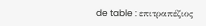de table : επιτραπέζιος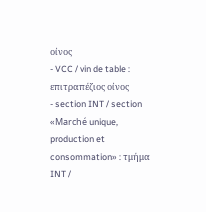οίνος
- VCC / vin de table : επιτραπέζιος οίνος
- section INT / section «Marché unique, production et consommation» : τμήμα INT /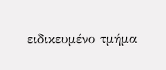ειδικευμένο τμήμα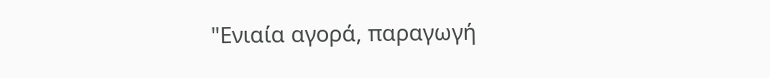"Ενιαία αγορά, παραγωγή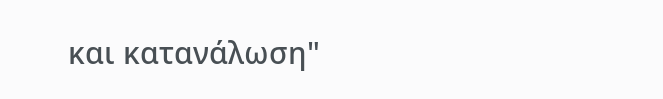και κατανάλωση"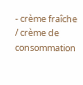- crème fraîche / crème de consommation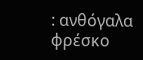: ανθόγαλα φρέσκο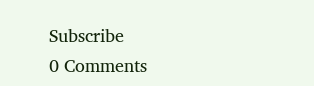Subscribe
0 Comments